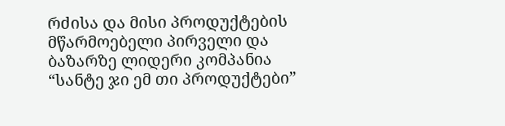რძისა და მისი პროდუქტების მწარმოებელი პირველი და ბაზარზე ლიდერი კომპანია “სანტე ჯი ემ თი პროდუქტები”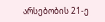არსებობის 21-ე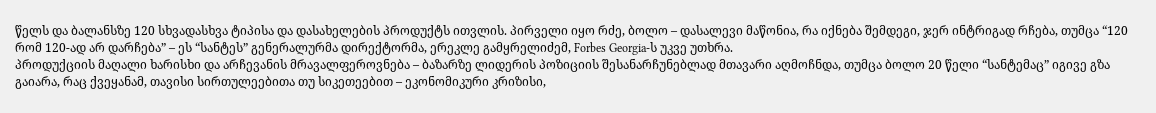წელს და ბალანსზე 120 სხვადასხვა ტიპისა და დასახელების პროდუქტს ითვლის. პირველი იყო რძე, ბოლო – დასალევი მაწონია, რა იქნება შემდეგი, ჯერ ინტრიგად რჩება, თუმცა “120 რომ 120-ად არ დარჩება” – ეს “სანტეს” გენერალურმა დირექტორმა, ერეკლე გამყრელიძემ, Forbes Georgia-ს უკვე უთხრა.
პროდუქციის მაღალი ხარისხი და არჩევანის მრავალფეროვნება – ბაზარზე ლიდერის პოზიციის შესანარჩუნებლად მთავარი აღმოჩნდა, თუმცა ბოლო 20 წელი “სანტემაც” იგივე გზა გაიარა, რაც ქვეყანამ, თავისი სირთულეებითა თუ სიკეთეებით – ეკონომიკური კრიზისი,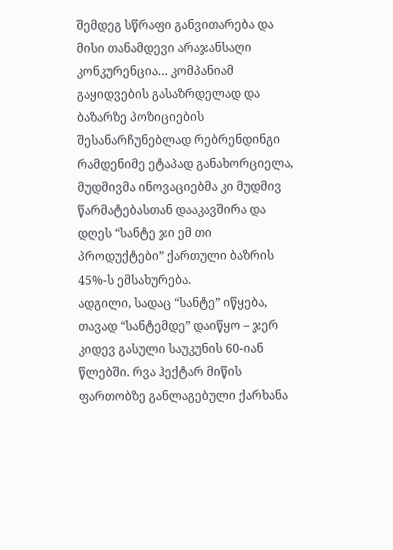შემდეგ სწრაფი განვითარება და მისი თანამდევი არაჯანსაღი კონკურენცია… კომპანიამ გაყიდვების გასაზრდელად და ბაზარზე პოზიციების შესანარჩუნებლად რებრენდინგი რამდენიმე ეტაპად განახორციელა, მუდმივმა ინოვაციებმა კი მუდმივ წარმატებასთან დააკავშირა და დღეს “სანტე ჯი ემ თი პროდუქტები” ქართული ბაზრის 45%-ს ემსახურება.
ადგილი, სადაც “სანტე” იწყება, თავად “სანტემდე” დაიწყო – ჯერ კიდევ გასული საუკუნის 60-იან წლებში. რვა ჰექტარ მიწის ფართობზე განლაგებული ქარხანა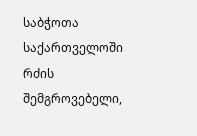საბჭოთა საქართველოში რძის შემგროვებელი,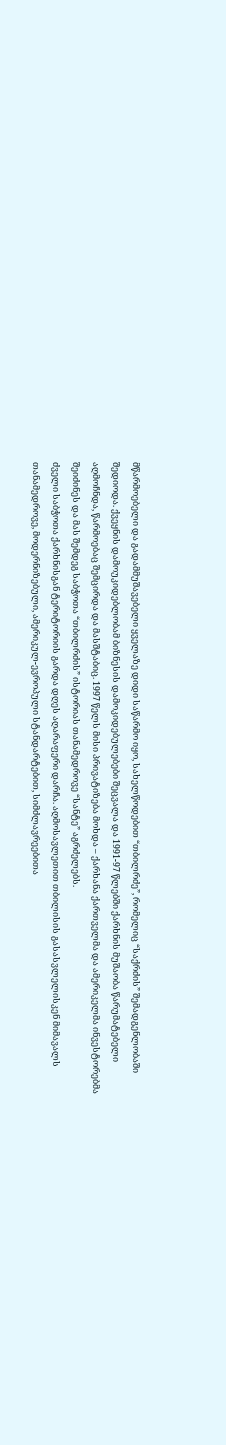მწარმოებელი და გადამმუშავებელი ყველაზე დიდი საწარმო იყო, სახელწოდებით “თბილრძე”, რომელიც “საქრძის” შემადგენლობაში შედიოდა. ქვეყნის დამოუკიდებლობამ ბიზნესის დამოკიდებულებები შეცვალა და 1991-97 წლებში ქარხნის მუშაობა წარუმატებელი აღმოჩნდა, წარმოებაც შემცირდა და მასშტაბიც. 1997 წელს მისი პრივატიზება მოხდა – ქარხანა ქართველმა და ამერიკელმა ინვესტორებმა შეიძინეს და მას შემდეგ საბჭოთა “თბილრძის” ისტორიას თანამედროვე “სანტე” აგრძელებს.
ძველი საბჭოთა ქარხნისგან ტერიტორიის გარდა დღეს აღარაფერი დარჩა. აღმოსავლეთით თბილისის გასასვლელისკენ მიმავალს თანამედროვე, მოდერნიზებული, ამერიკულ-ევროპული სტანდარტებით, სიმძლავრეებითა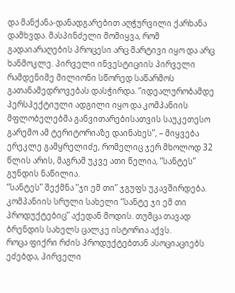და მანქანა-დანადგარებით აღჭურვილი ქარხანა დამხვდა. მასპინძელი მომიყვა, რომ გადაიარაღების პროცესი არც მარტივი იყო და არც ხანმოკლე. პირველი ინვესტიციის პირველი რამდენიმე მილიონი სწორედ საწარმოს გათანამედროვებას დასჭირდა. “იდეალურობამდე პერსპექტიული ადგილი იყო და კომპანიის მფლობელებმა განვითარებისათვის საუკეთესო გარემო ამ ტერიტორიაზე დაინახეს”, – მიყვება ერეკლე გამყრელიძე, რომელიც ჯერ მხოლოდ 32 წლის არის, მაგრამ უკვე ათი წელია, “სანტეს” გუნდის ნაწილია.
“სანტეს” შექმნა “ჯი ემ თი” ჯგუფს უკავშირდება. კომპანიის სრული სახელი “სანტე ჯი ემ თი პროდუქტებიც” აქედან მოდის. თუმცა თავად ბრენდის სახელს ცალკე ისტორია აქვს.
როცა ფიქრი რძის პროდუქტებთან ასოციაციებს ეძებდა, პირველი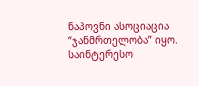ნაპოვნი ასოციაცია “ჯანმრთელობა” იყო. საინტერესო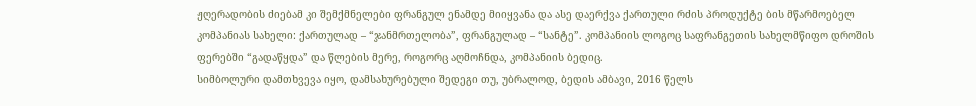ჟღერადობის ძიებამ კი შემქმნელები ფრანგულ ენამდე მიიყვანა და ასე დაერქვა ქართული რძის პროდუქტე ბის მწარმოებელ კომპანიას სახელი: ქართულად – “ჯანმრთელობა”, ფრანგულად – “სანტე”. კომპანიის ლოგოც საფრანგეთის სახელმწიფო დროშის ფერებში “გადაწყდა” და წლების მერე, როგორც აღმოჩნდა, კომპანიის ბედიც.
სიმბოლური დამთხვევა იყო, დამსახურებული შედეგი თუ, უბრალოდ, ბედის ამბავი, 2016 წელს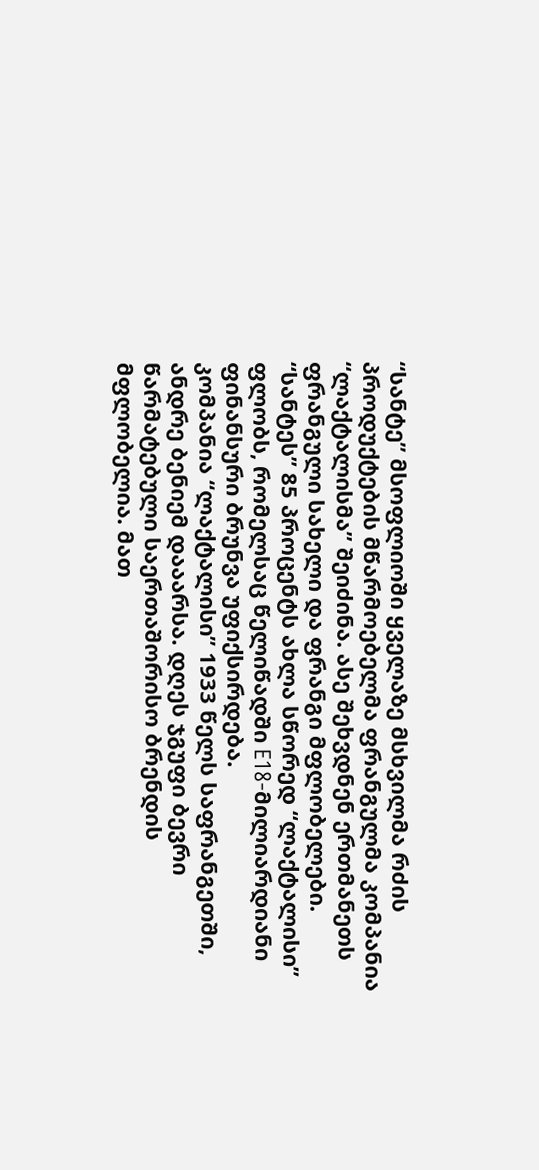“სანტე” მსოფლიოში ყველაზე მსხვილმა რძის პროდუქტების მწარმოებელმა ფრანგულმა კომპანია “ლაქტალისმა” შეიძინა. ასე შეხვდნენ ერთმანეთს ფრანგული სახელი და ფრანგი მფლობელები. “სანტეს” 85 პროცენტს ახლა სწორედ “ლაქტალისი” ფლობს, რომელსაც წელიწადში E18-მილიარდიანი ფინანსური ბრუნვა უფიქსირდება.
კომპანია “ლაქტალისი” 1933 წელს საფრანგეთში, ანდრე ბენიემ დააარსა. დღეს ჯგუფი ბევრი წარმატებული საერთაშორისო ბრენდის მფლობელია. მათ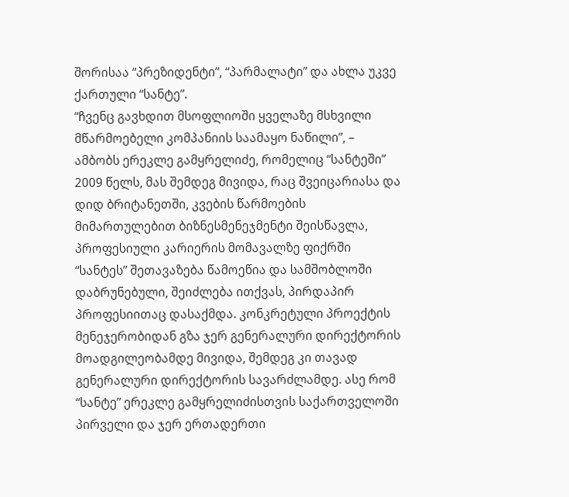შორისაა “პრეზიდენტი”, “პარმალატი” და ახლა უკვე ქართული “სანტე”.
“ჩვენც გავხდით მსოფლიოში ყველაზე მსხვილი მწარმოებელი კომპანიის საამაყო ნაწილი”, – ამბობს ერეკლე გამყრელიძე, რომელიც “სანტეში” 2009 წელს, მას შემდეგ მივიდა, რაც შვეიცარიასა და დიდ ბრიტანეთში, კვების წარმოების მიმართულებით ბიზნესმენეჯმენტი შეისწავლა, პროფესიული კარიერის მომავალზე ფიქრში “სანტეს” შეთავაზება წამოეწია და სამშობლოში დაბრუნებული, შეიძლება ითქვას, პირდაპირ პროფესიითაც დასაქმდა. კონკრეტული პროექტის მენეჯერობიდან გზა ჯერ გენერალური დირექტორის მოადგილეობამდე მივიდა, შემდეგ კი თავად გენერალური დირექტორის სავარძლამდე. ასე რომ “სანტე” ერეკლე გამყრელიძისთვის საქართველოში პირველი და ჯერ ერთადერთი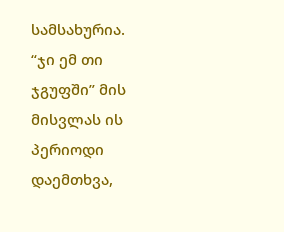სამსახურია.
“ჯი ემ თი ჯგუფში” მის მისვლას ის პერიოდი დაემთხვა,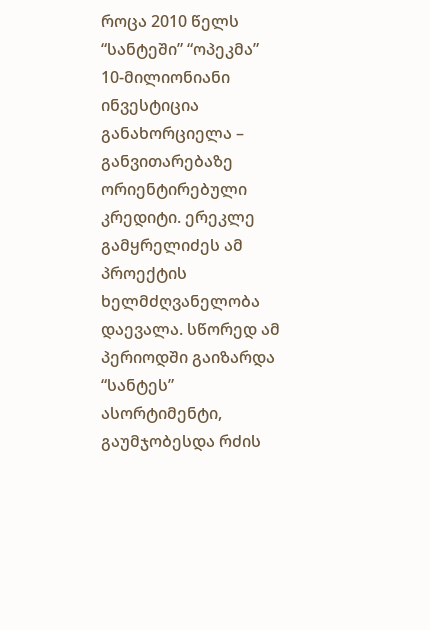როცა 2010 წელს “სანტეში” “ოპეკმა” 10-მილიონიანი ინვესტიცია განახორციელა – განვითარებაზე ორიენტირებული კრედიტი. ერეკლე გამყრელიძეს ამ პროექტის ხელმძღვანელობა დაევალა. სწორედ ამ პერიოდში გაიზარდა “სანტეს” ასორტიმენტი, გაუმჯობესდა რძის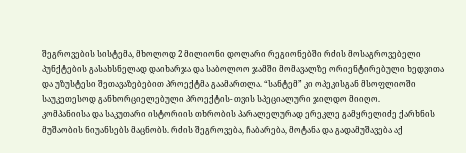შეგროვების სისტემა, მხოლოდ 2 მილიონი დოლარი რეგიონებში რძის მოსაგროვებელი პუნქტების გასახსნელად დაიხარჯა და საბოლოო ჯამში მომავალზე ორიენტირებული ხედვითა და უზუსტესი შეთავაზებებით პროექტმა გაამართლა. “სანტემ” კი ოპეკისგან მსოფლიოში საუკეთესოდ განხორციელებული პროექტის- თვის სპეციალური ჯილდო მიიღო.
კომპანიისა და საკუთარი ისტორიის თხრობის პარალელურად ერეკლე გამყრელიძე ქარხნის მუშაობის ნიუანსებს მაცნობს. რძის შეგროვება, ჩაბარება, მოტანა და გადამუშავება აქ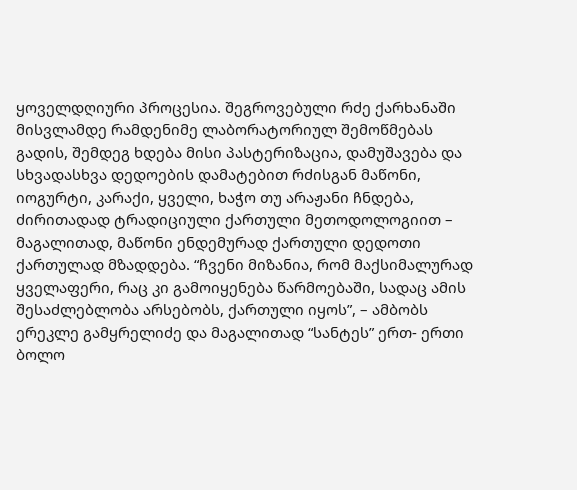ყოველდღიური პროცესია. შეგროვებული რძე ქარხანაში მისვლამდე რამდენიმე ლაბორატორიულ შემოწმებას გადის, შემდეგ ხდება მისი პასტერიზაცია, დამუშავება და სხვადასხვა დედოების დამატებით რძისგან მაწონი, იოგურტი, კარაქი, ყველი, ხაჭო თუ არაჟანი ჩნდება, ძირითადად ტრადიციული ქართული მეთოდოლოგიით – მაგალითად, მაწონი ენდემურად ქართული დედოთი ქართულად მზადდება. “ჩვენი მიზანია, რომ მაქსიმალურად ყველაფერი, რაც კი გამოიყენება წარმოებაში, სადაც ამის შესაძლებლობა არსებობს, ქართული იყოს”, – ამბობს ერეკლე გამყრელიძე და მაგალითად “სანტეს” ერთ- ერთი ბოლო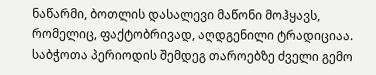ნაწარმი, ბოთლის დასალევი მაწონი მოჰყავს, რომელიც, ფაქტობრივად, აღდგენილი ტრადიციაა. საბჭოთა პერიოდის შემდეგ თაროებზე ძველი გემო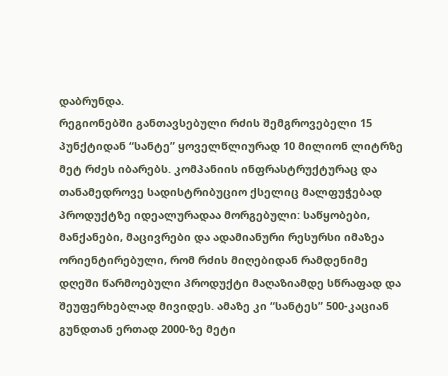დაბრუნდა.
რეგიონებში განთავსებული რძის შემგროვებელი 15 პუნქტიდან “სანტე” ყოველწლიურად 10 მილიონ ლიტრზე მეტ რძეს იბარებს. კომპანიის ინფრასტრუქტურაც და თანამედროვე სადისტრიბუციო ქსელიც მალფუჭებად პროდუქტზე იდეალურადაა მორგებული: საწყობები, მანქანები, მაცივრები და ადამიანური რესურსი იმაზეა ორიენტირებული, რომ რძის მიღებიდან რამდენიმე დღეში წარმოებული პროდუქტი მაღაზიამდე სწრაფად და შეუფერხებლად მივიდეს. ამაზე კი “სანტეს” 500-კაციან გუნდთან ერთად 2000-ზე მეტი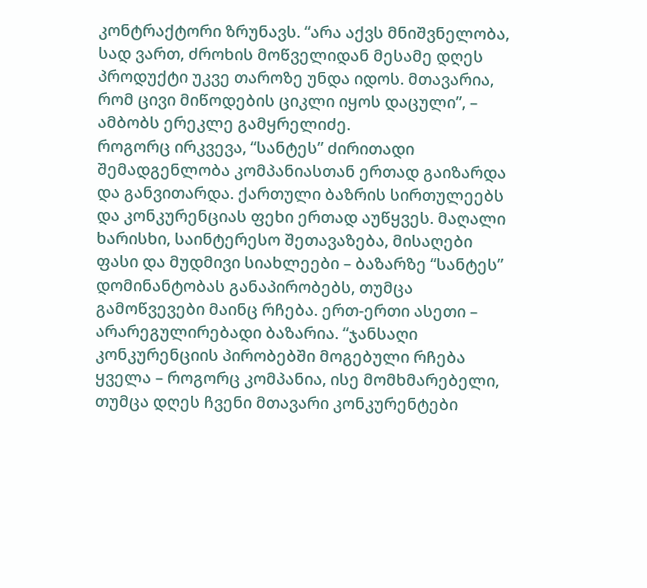კონტრაქტორი ზრუნავს. “არა აქვს მნიშვნელობა, სად ვართ, ძროხის მოწველიდან მესამე დღეს პროდუქტი უკვე თაროზე უნდა იდოს. მთავარია, რომ ცივი მიწოდების ციკლი იყოს დაცული”, – ამბობს ერეკლე გამყრელიძე.
როგორც ირკვევა, “სანტეს” ძირითადი შემადგენლობა კომპანიასთან ერთად გაიზარდა და განვითარდა. ქართული ბაზრის სირთულეებს და კონკურენციას ფეხი ერთად აუწყვეს. მაღალი ხარისხი, საინტერესო შეთავაზება, მისაღები ფასი და მუდმივი სიახლეები – ბაზარზე “სანტეს” დომინანტობას განაპირობებს, თუმცა გამოწვევები მაინც რჩება. ერთ-ერთი ასეთი – არარეგულირებადი ბაზარია. “ჯანსაღი კონკურენციის პირობებში მოგებული რჩება ყველა – როგორც კომპანია, ისე მომხმარებელი, თუმცა დღეს ჩვენი მთავარი კონკურენტები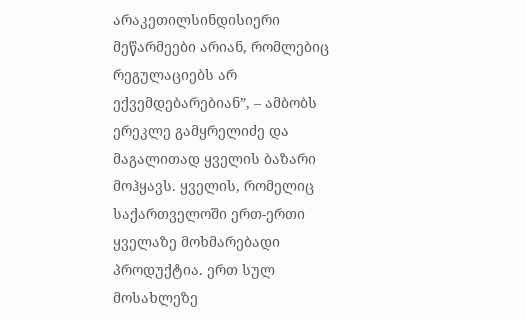არაკეთილსინდისიერი მეწარმეები არიან, რომლებიც რეგულაციებს არ ექვემდებარებიან”, – ამბობს ერეკლე გამყრელიძე და მაგალითად ყველის ბაზარი მოჰყავს. ყველის, რომელიც საქართველოში ერთ-ერთი ყველაზე მოხმარებადი პროდუქტია. ერთ სულ მოსახლეზე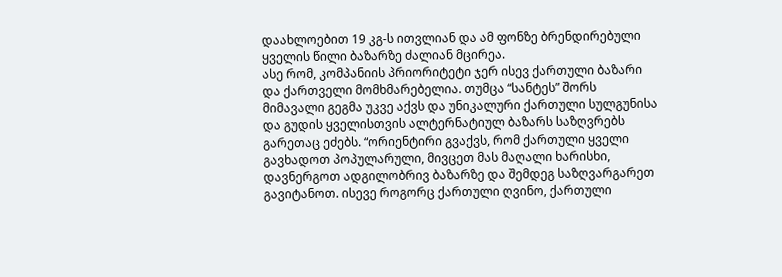დაახლოებით 19 კგ-ს ითვლიან და ამ ფონზე ბრენდირებული ყველის წილი ბაზარზე ძალიან მცირეა.
ასე რომ, კომპანიის პრიორიტეტი ჯერ ისევ ქართული ბაზარი და ქართველი მომხმარებელია. თუმცა “სანტეს” შორს მიმავალი გეგმა უკვე აქვს და უნიკალური ქართული სულგუნისა და გუდის ყველისთვის ალტერნატიულ ბაზარს საზღვრებს გარეთაც ეძებს. “ორიენტირი გვაქვს, რომ ქართული ყველი გავხადოთ პოპულარული, მივცეთ მას მაღალი ხარისხი, დავნერგოთ ადგილობრივ ბაზარზე და შემდეგ საზღვარგარეთ გავიტანოთ. ისევე როგორც ქართული ღვინო, ქართული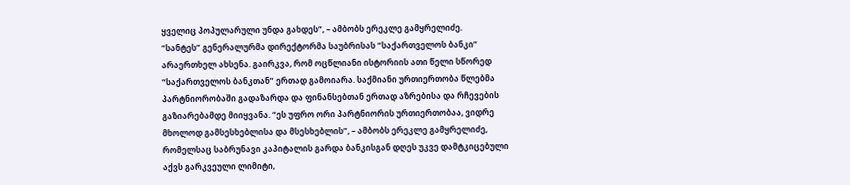ყველიც პოპულარული უნდა გახდეს”, – ამბობს ერეკლე გამყრელიძე.
“სანტეს” გენერალურმა დირექტორმა საუბრისას “საქართველოს ბანკი” არაერთხელ ახსენა. გაირკვა, რომ ოცწლიანი ისტორიის ათი წელი სწორედ “საქართველოს ბანკთან” ერთად გამოიარა. საქმიანი ურთიერთობა წლებმა პარტნიორობაში გადაზარდა და ფინანსებთან ერთად აზრებისა და რჩევების გაზიარებამდე მიიყვანა. “ეს უფრო ორი პარტნიორის ურთიერთობაა, ვიდრე მხოლოდ გამსესხებლისა და მსესხებლის”, – ამბობს ერეკლე გამყრელიძე, რომელსაც საბრუნავი კაპიტალის გარდა ბანკისგან დღეს უკვე დამტკიცებული აქვს გარკვეული ლიმიტი,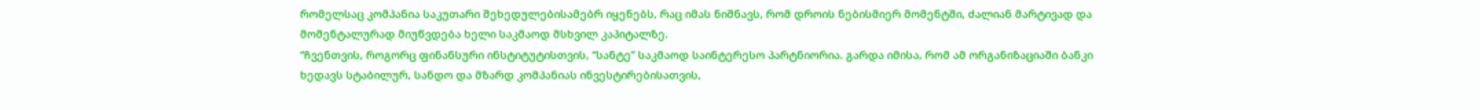რომელსაც კომპანია საკუთარი შეხედულებისამებრ იყენებს, რაც იმას ნიშნავს, რომ დროის ნებისმიერ მომენტში, ძალიან მარტივად და მომენტალურად მიუწვდება ხელი საკმაოდ მსხვილ კაპიტალზე.
“ჩვენთვის, როგორც ფინანსური ინსტიტუტისთვის, “სანტე” საკმაოდ საინტერესო პარტნიორია. გარდა იმისა, რომ ამ ორგანიზაციაში ბანკი ხედავს სტაბილურ, სანდო და მზარდ კომპანიას ინვესტირებისათვის,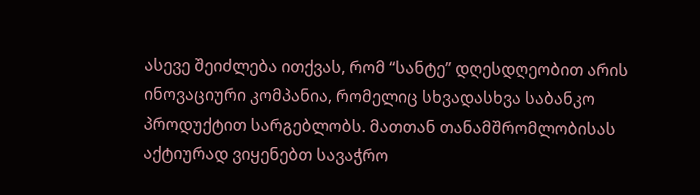ასევე შეიძლება ითქვას, რომ “სანტე” დღესდღეობით არის ინოვაციური კომპანია, რომელიც სხვადასხვა საბანკო პროდუქტით სარგებლობს. მათთან თანამშრომლობისას აქტიურად ვიყენებთ სავაჭრო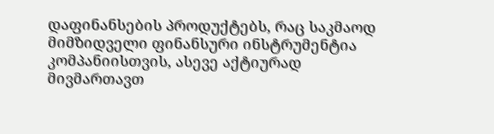დაფინანსების პროდუქტებს, რაც საკმაოდ მიმზიდველი ფინანსური ინსტრუმენტია კომპანიისთვის, ასევე აქტიურად მივმართავთ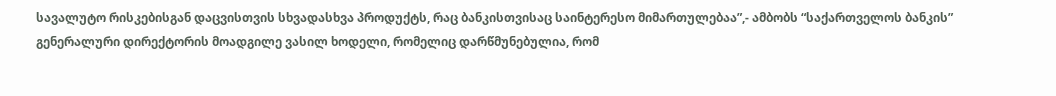სავალუტო რისკებისგან დაცვისთვის სხვადასხვა პროდუქტს, რაც ბანკისთვისაც საინტერესო მიმართულებაა”,- ამბობს “საქართველოს ბანკის” გენერალური დირექტორის მოადგილე ვასილ ხოდელი, რომელიც დარწმუნებულია, რომ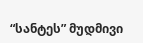“სანტეს” მუდმივი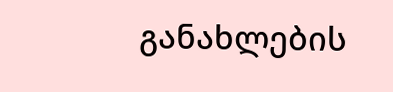განახლების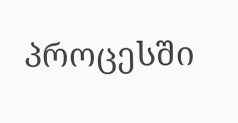პროცესში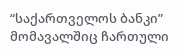“საქართველოს ბანკი” მომავალშიც ჩართული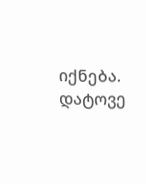იქნება.
დატოვე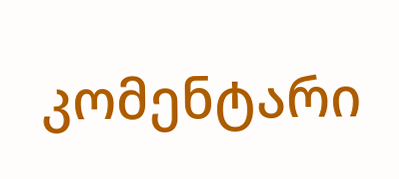კომენტარი